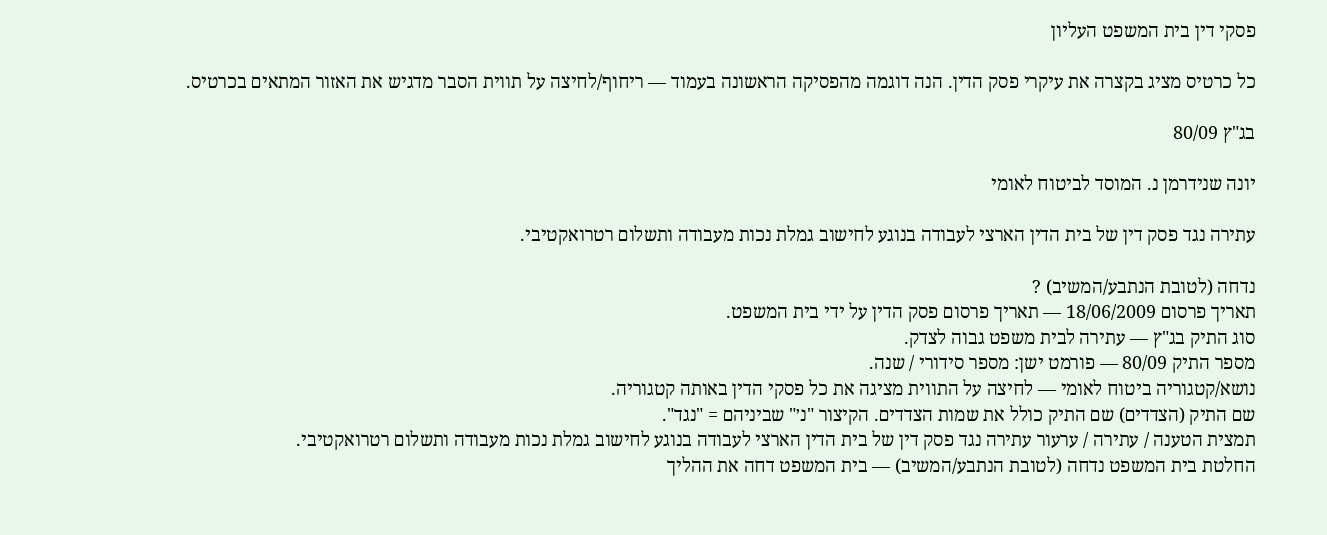פסקי דין בית המשפט העליון

כל כרטיס מציג בקצרה את עיקרי פסק הדין. הנה דוגמה מהפסיקה הראשונה בעמוד — ריחוף/לחיצה על תווית הסבר מדגיש את האזור המתאים בכרטיס.

בג"ץ 80/09

יונה שנידרמן נ. המוסד לביטוח לאומי

עתירה נגד פסק דין של בית הדין הארצי לעבודה בנוגע לחישוב גמלת נכות מעבודה ותשלום רטרואקטיבי.

נדחה (לטובת הנתבע/המשיב) ?
תאריך פרסום 18/06/2009 — תאריך פרסום פסק הדין על ידי בית המשפט.
סוג התיק בג"ץ — עתירה לבית משפט גבוה לצדק.
מספר התיק 80/09 — פורמט ישן: מספר סידורי / שנה.
נושא/קטגוריה ביטוח לאומי — לחיצה על התווית מציגה את כל פסקי הדין באותה קטגוריה.
שם התיק (הצדדים) שם התיק כולל את שמות הצדדים. הקיצור "נ׳" שביניהם = "נגד".
תמצית הטענה / עתירה / ערעור עתירה נגד פסק דין של בית הדין הארצי לעבודה בנוגע לחישוב גמלת נכות מעבודה ותשלום רטרואקטיבי.
החלטת בית המשפט נדחה (לטובת הנתבע/המשיב) — בית המשפט דחה את ההליך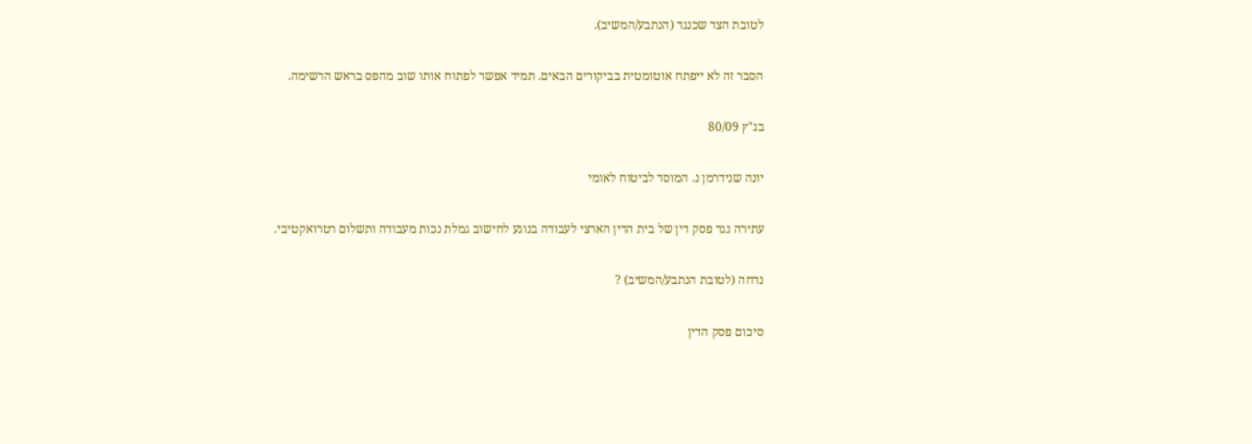לטובת הצד שכנגד (הנתבע/המשיב).

הסבר זה לא ייפתח אוטומטית בביקורים הבאים. תמיד אפשר לפתוח אותו שוב מהפס בראש הרשימה.

בג"ץ 80/09

יונה שנידרמן נ. המוסד לביטוח לאומי

עתירה נגד פסק דין של בית הדין הארצי לעבודה בנוגע לחישוב גמלת נכות מעבודה ותשלום רטרואקטיבי.

נדחה (לטובת הנתבע/המשיב) ?

סיכום פסק הדין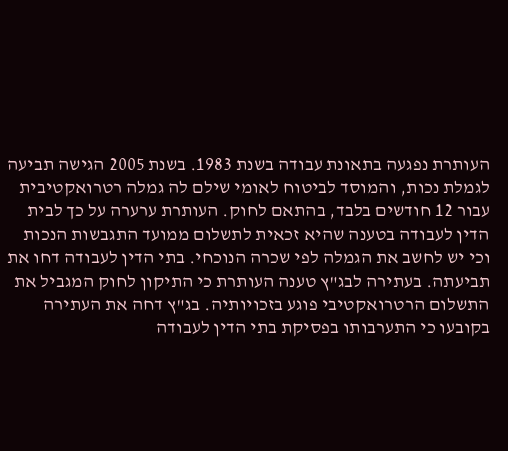העותרת נפגעה בתאונת עבודה בשנת 1983. בשנת 2005 הגישה תביעה לגמלת נכות, והמוסד לביטוח לאומי שילם לה גמלה רטרואקטיבית עבור 12 חודשים בלבד, בהתאם לחוק. העותרת ערערה על כך לבית הדין לעבודה בטענה שהיא זכאית לתשלום ממועד התגבשות הנכות וכי יש לחשב את הגמלה לפי שכרה הנוכחי. בתי הדין לעבודה דחו את תביעתה. בעתירה לבג"ץ טענה העותרת כי התיקון לחוק המגביל את התשלום הרטרואקטיבי פוגע בזכויותיה. בג"ץ דחה את העתירה בקובעו כי התערבותו בפסיקת בתי הדין לעבודה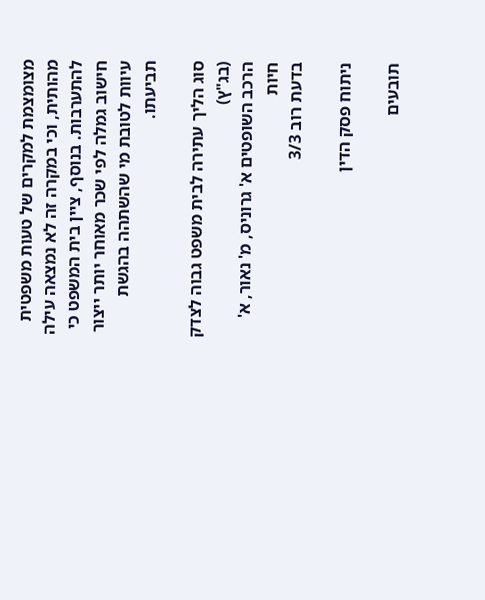מצומצמת למקרים של טעות משפטית מהותית, וכי במקרה זה לא נמצאה עילה להתערבות. בנוסף, ציין בית המשפט כי חישוב גמלה לפי שכר מאוחר יותר ייצור עיוות לטובת מי שהשתהה בהגשת תביעתו.

סוג הליך עתירה לבית משפט גבוה לצדק (בג"ץ)
הרכב השופטים א' גרוניס, מ' נאור, א' חיות
בדעת רוב 3/3

ניתוח פסק הדין

תובעים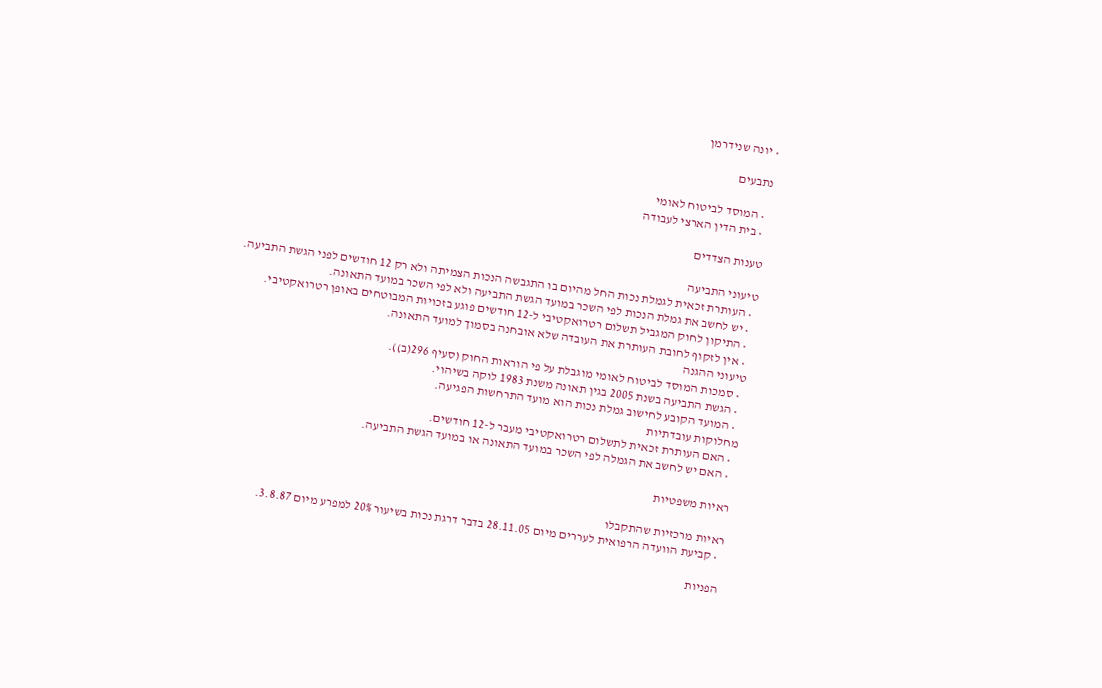• יונה שנידרמן

נתבעים

  • המוסד לביטוח לאומי
  • בית הדין הארצי לעבודה

טענות הצדדים

טיעוני התביעה
  • העותרת זכאית לגמלת נכות החל מהיום בו התגבשה הנכות הצמיתה ולא רק 12 חודשים לפני הגשת התביעה.
  • יש לחשב את גמלת הנכות לפי השכר במועד הגשת התביעה ולא לפי השכר במועד התאונה.
  • התיקון לחוק המגביל תשלום רטרואקטיבי ל-12 חודשים פוגע בזכויות המבוטחים באופן רטרואקטיבי.
  • אין לזקוף לחובת העותרת את העובדה שלא אובחנה בסמוך למועד התאונה.
טיעוני ההגנה
  • סמכות המוסד לביטוח לאומי מוגבלת על פי הוראות החוק (סעיף 296(ב)).
  • הגשת התביעה בשנת 2005 בגין תאונה משנת 1983 לוקה בשיהוי.
  • המועד הקובע לחישוב גמלת נכות הוא מועד התרחשות הפגיעה.
מחלוקות עובדתיות
  • האם העותרת זכאית לתשלום רטרואקטיבי מעבר ל-12 חודשים.
  • האם יש לחשב את הגמלה לפי השכר במועד התאונה או במועד הגשת התביעה.

ראיות משפטיות

ראיות מרכזיות שהתקבלו
  • קביעת הוועדה הרפואית לעררים מיום 28.11.05 בדבר דרגת נכות בשיעור 20% למפרע מיום 3.8.87.

הפניות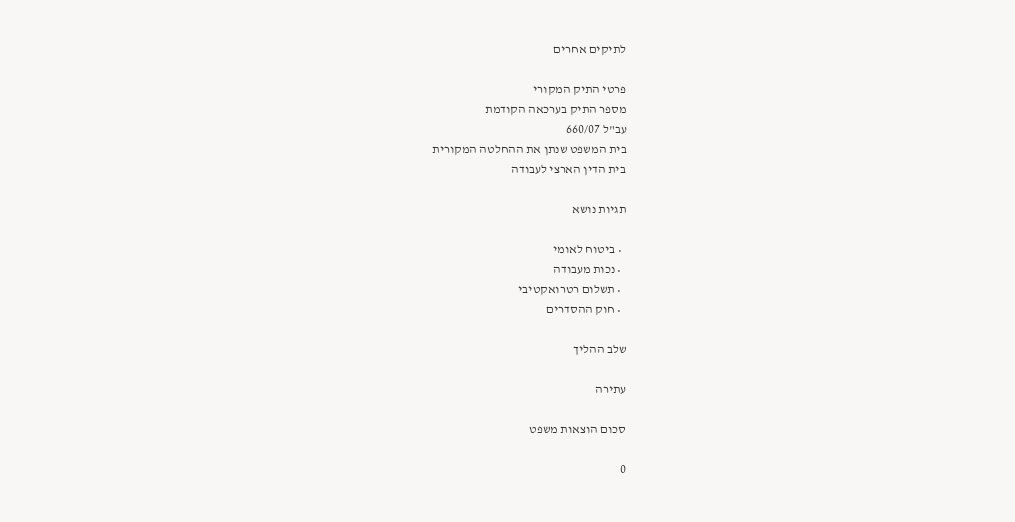לתיקים אחרים

פרטי התיק המקורי
מספר התיק בערכאה הקודמת
עב"ל 660/07
בית המשפט שנתן את ההחלטה המקורית
בית הדין הארצי לעבודה

תגיות נושא

  • ביטוח לאומי
  • נכות מעבודה
  • תשלום רטרואקטיבי
  • חוק ההסדרים

שלב ההליך

עתירה

סכום הוצאות משפט

0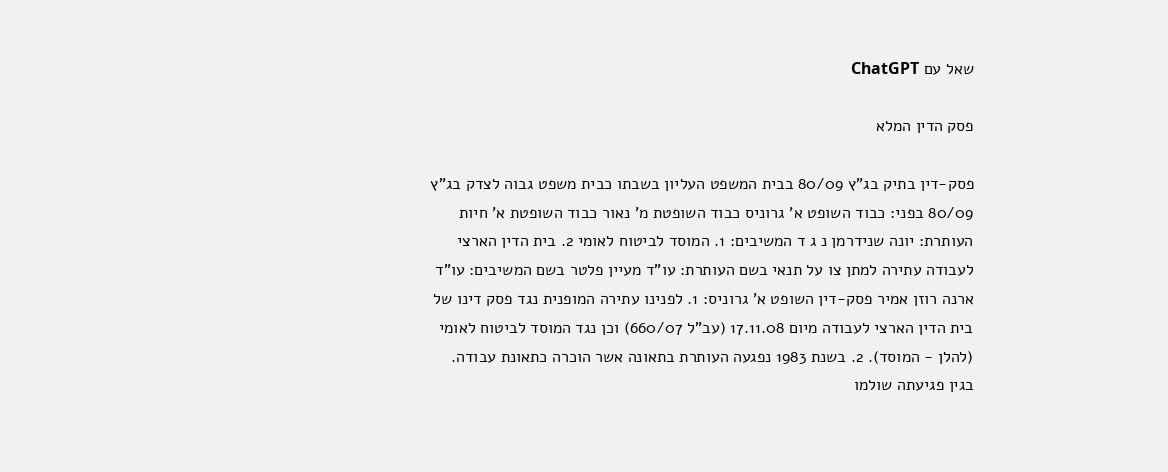שאל עם ChatGPT

פסק הדין המלא

פסק-דין בתיק בג"ץ 80/09 בבית המשפט העליון בשבתו כבית משפט גבוה לצדק בג"ץ 80/09 בפני: כבוד השופט א' גרוניס כבוד השופטת מ' נאור כבוד השופטת א' חיות העותרת: יונה שנידרמן נ ג ד המשיבים: 1. המוסד לביטוח לאומי 2. בית הדין הארצי לעבודה עתירה למתן צו על תנאי בשם העותרת: עו"ד מעיין פלטר בשם המשיבים: עו"ד ארנה רוזן אמיר פסק-דין השופט א' גרוניס: 1. לפנינו עתירה המופנית נגד פסק דינו של בית הדין הארצי לעבודה מיום 17.11.08 (עב"ל 660/07) וכן נגד המוסד לביטוח לאומי (להלן - המוסד). 2. בשנת 1983 נפגעה העותרת בתאונה אשר הוכרה כתאונת עבודה. בגין פגיעתה שולמו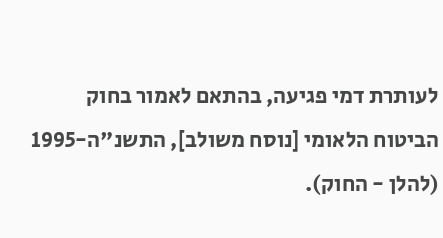לעותרת דמי פגיעה, בהתאם לאמור בחוק הביטוח הלאומי [נוסח משולב], התשנ"ה-1995 (להלן - החוק).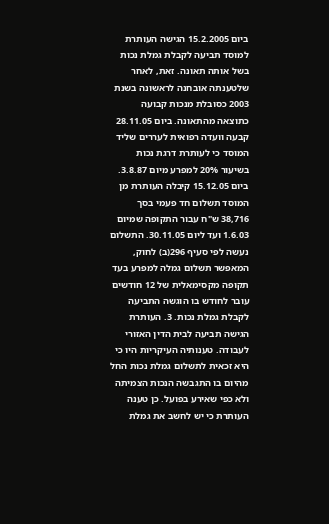ביום 15.2.2005 הגישה העותרת למוסד תביעה לקבלת גמלת נכות בשל אותה תאונה. זאת, לאחר שלטענתה אובחנה לראשונה בשנת 2003 כסובלת מנכות קבועה כתוצאה מהתאונה. ביום 28.11.05 קבעה וועדה רפואית לעררים שליד המוסד כי לעותרת דרגת נכות בשיעור 20% למפרע מיום 3.8.87. ביום 15.12.05 קיבלה העותרת מן המוסד תשלום חד פעמי בסך 38,716 ש"ח עבור התקופה שמיום 1.6.03 ועד ליום 30.11.05. התשלום נעשה לפי סעיף 296(ב) לחוק, המאפשר תשלום גמלה למפרע בעד תקופה מקסימאלית של 12 חודשים עובר לחודש בו הוגשה התביעה לקבלת גמלת נכות. 3. העותרת הגישה תביעה לבית הדין האזורי לעבודה. טענותיה העיקריות היו כי היא זכאית לתשלום גמלת נכות החל מהיום בו התגבשה הנכות הצמיתה ולא כפי שאירע בפועל. כן טענה העותרת כי יש לחשב את גמלת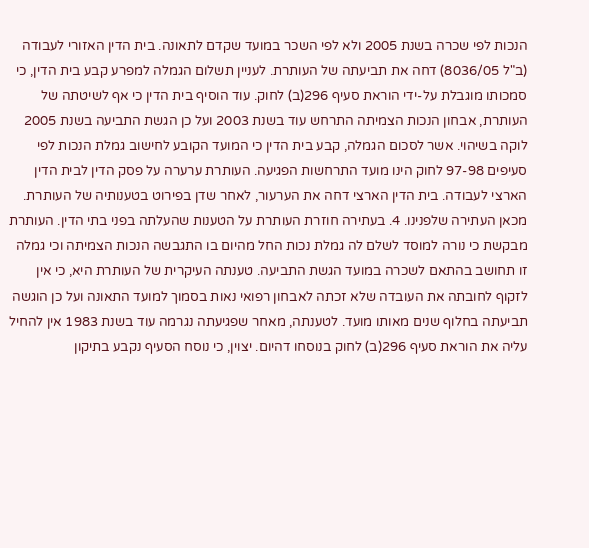הנכות לפי שכרה בשנת 2005 ולא לפי השכר במועד שקדם לתאונה. בית הדין האזורי לעבודה (ב"ל 8036/05) דחה את תביעתה של העותרת. לעניין תשלום הגמלה למפרע קבע בית הדין, כי סמכותו מוגבלת על-ידי הוראת סעיף 296(ב) לחוק. עוד הוסיף בית הדין כי אף לשיטתה של העותרת, אבחון הנכות הצמיתה התרחש עוד בשנת 2003 ועל כן הגשת התביעה בשנת 2005 לוקה בשיהוי. אשר לסכום הגמלה, קבע בית הדין כי המועד הקובע לחישוב גמלת הנכות לפי סעיפים 97-98 לחוק הינו מועד התרחשות הפגיעה. העותרת ערערה על פסק הדין לבית הדין הארצי לעבודה. בית הדין הארצי דחה את הערעור, לאחר שדן בפירוט בטענותיה של העותרת. מכאן העתירה שלפנינו. 4. בעתירה חוזרת העותרת על הטענות שהעלתה בפני בתי הדין. העותרת מבקשת כי נורה למוסד לשלם לה גמלת נכות החל מהיום בו התגבשה הנכות הצמיתה וכי גמלה זו תחושב בהתאם לשכרה במועד הגשת התביעה. טענתה העיקרית של העותרת היא, כי אין לזקוף לחובתה את העובדה שלא זכתה לאבחון רפואי נאות בסמוך למועד התאונה ועל כן הוגשה תביעתה בחלוף שנים מאותו מועד. לטענתה, מאחר שפגיעתה נגרמה עוד בשנת 1983 אין להחיל עליה את הוראת סעיף 296(ב) לחוק בנוסחו דהיום. יצוין, כי נוסח הסעיף נקבע בתיקון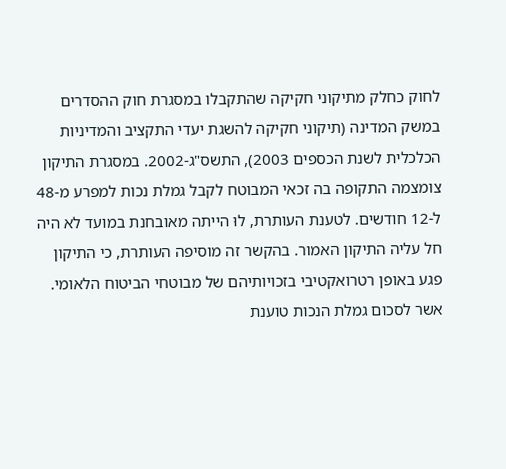לחוק כחלק מתיקוני חקיקה שהתקבלו במסגרת חוק ההסדרים במשק המדינה (תיקוני חקיקה להשגת יעדי התקציב והמדיניות הכלכלית לשנת הכספים 2003), התשס"ג-2002. במסגרת התיקון צומצמה התקופה בה זכאי המבוטח לקבל גמלת נכות למפרע מ-48 ל-12 חודשים. לטענת העותרת, לוּ הייתה מאובחנת במועד לא היה חל עליה התיקון האמור. בהקשר זה מוסיפה העותרת, כי התיקון פגע באופן רטרואקטיבי בזכויותיהם של מבוטחי הביטוח הלאומי. אשר לסכום גמלת הנכות טוענת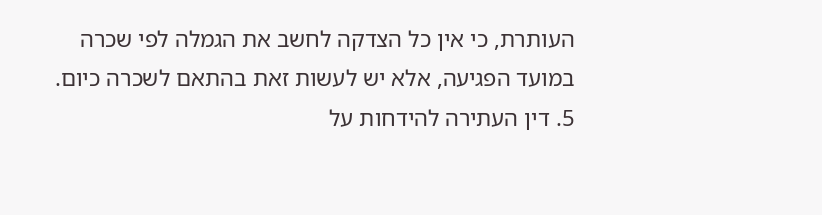העותרת, כי אין כל הצדקה לחשב את הגמלה לפי שכרה במועד הפגיעה, אלא יש לעשות זאת בהתאם לשכרה כיום. 5. דין העתירה להידחות על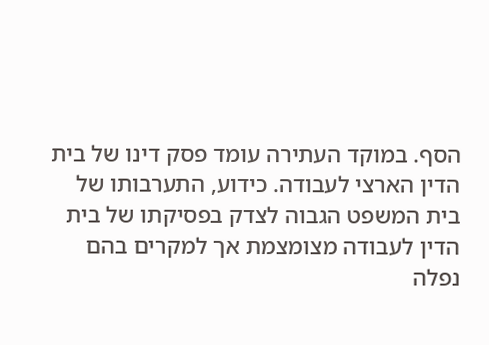הסף. במוקד העתירה עומד פסק דינו של בית הדין הארצי לעבודה. כידוע, התערבותו של בית המשפט הגבוה לצדק בפסיקתו של בית הדין לעבודה מצומצמת אך למקרים בהם נפלה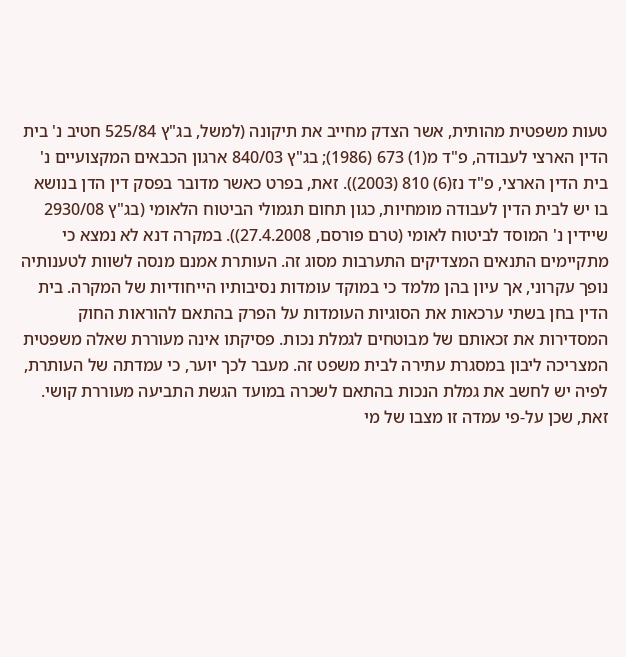טעות משפטית מהותית, אשר הצדק מחייב את תיקונה (למשל, בג"ץ 525/84 חטיב נ' בית הדין הארצי לעבודה, פ"ד מ(1) 673 (1986); בג"ץ 840/03 ארגון הכבאים המקצועיים נ' בית הדין הארצי, פ"ד נז(6) 810 (2003)). זאת, בפרט כאשר מדובר בפסק דין הדן בנושא בו יש לבית הדין לעבודה מומחיות, כגון תחום תגמולי הביטוח הלאומי (בג"ץ 2930/08 שיידין נ' המוסד לביטוח לאומי (טרם פורסם, 27.4.2008)). במקרה דנא לא נמצא כי מתקיימים התנאים המצדיקים התערבות מסוג זה. העותרת אמנם מנסה לשוות לטענותיה נופך עקרוני, אך עיון בהן מלמד כי במוקד עומדות נסיבותיו הייחודיות של המקרה. בית הדין בחן בשתי ערכאות את הסוגיות העומדות על הפרק בהתאם להוראות החוק המסדירות את זכאותם של מבוטחים לגמלת נכות. פסיקתו אינה מעוררת שאלה משפטית המצריכה ליבון במסגרת עתירה לבית משפט זה. מעבר לכך יוער, כי עמדתה של העותרת, לפיה יש לחשב את גמלת הנכות בהתאם לשכרה במועד הגשת התביעה מעוררת קושי. זאת, שכן על-פי עמדה זו מצבו של מי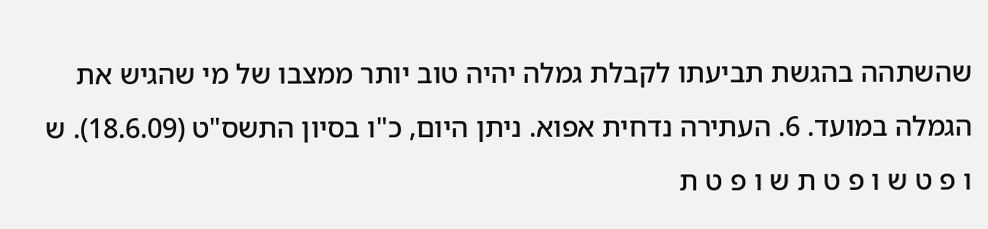שהשתהה בהגשת תביעתו לקבלת גמלה יהיה טוב יותר ממצבו של מי שהגיש את הגמלה במועד. 6. העתירה נדחית אפוא. ניתן היום, כ"ו בסיון התשס"ט (18.6.09). ש ו פ ט ש ו פ ט ת ש ו פ ט ת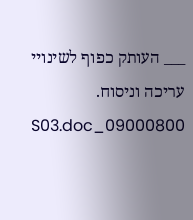___ העותק כפוף לשינויי עריכה וניסוח. 09000800_S03.doc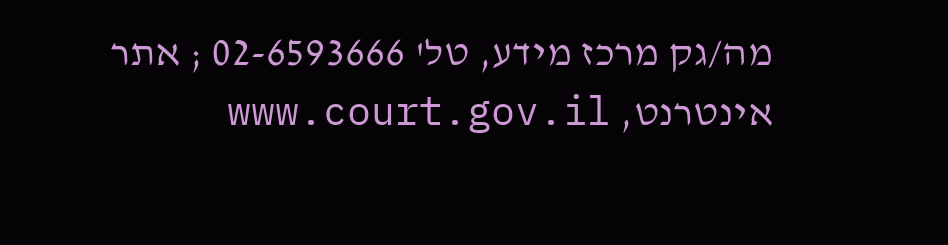מה/גק מרכז מידע, טל' 02-6593666 ; אתר אינטרנט, www.court.gov.il